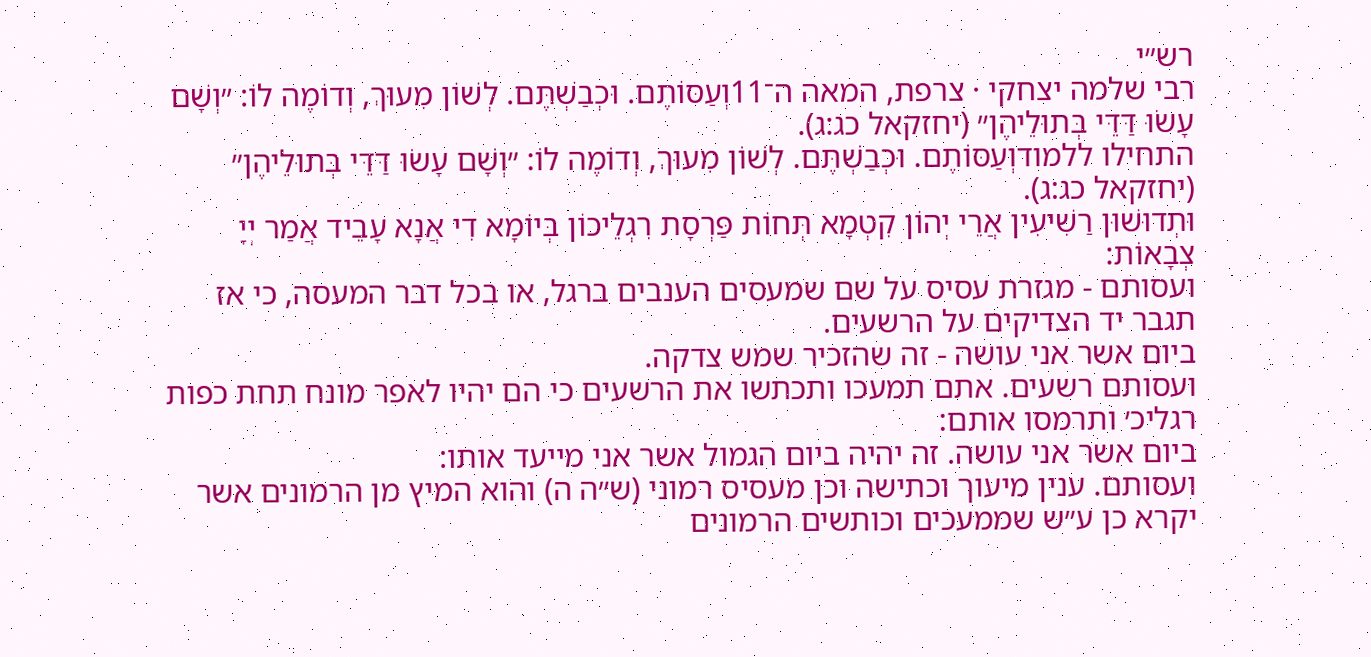רש״י
רבי שלמה יצחקי · צרפת, המאה ה־11וְעַסּוֹתֶם. וּכְבַשְׁתֶּם. לְשׁוֹן מִעוּךְ, וְדוֹמֶה לוֹ: ״וְשָׁם עָשׂוּ דַּדֵּי בְּתוּלֵיהֶן״ (יחזקאל כג:ג).
התחילו ללמודוְעַסּוֹתֶם. וּכְבַשְׁתֶּם. לְשׁוֹן מִעוּךְ, וְדוֹמֶה לוֹ: ״וְשָׁם עָשׂוּ דַּדֵּי בְּתוּלֵיהֶן״ (יחזקאל כג:ג).
וּתְדוּשׁוּן רַשִׁיעִין אֲרֵי יְהוֹן קִטְמָא תְּחוֹת פַּרְסָת רִגְלֵיכוֹן בְּיוֹמָא דִי אֲנָא עָבֵיד אֲמַר יְיָ צְבָאוֹת:
ועסותם - מגזרת עסיס על שם שמעסים הענבים ברגל, או בכל דבר המעסה, כי אז תגבר יד הצדיקים על הרשעים.
ביום אשר אני עושה - זה שהזכיר שמש צדקה.
ועסותם רשעים. אתם תמעכו ותכתשו את הרשעים כי הם יהיו לאפר מונח תחת כפות רגליכ׳ ותרמסו אותם:
ביום אשר אני עושה. זה יהיה ביום הגמול אשר אני מייעד אותו:
ועסותם. ענין מיעוך וכתישה וכן מעסיס רמוני (ש״ה ה) והוא המיץ מן הרמונים אשר יקרא כן ע״ש שממעכים וכותשים הרמונים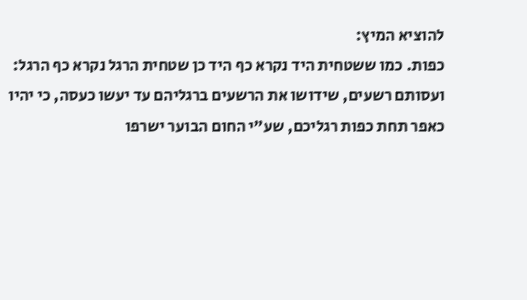להוציא המיץ:
כפות. כמו ששטחית היד נקרא כף היד כן שטחית הרגל נקרא כף הרגל:
ועסותם רשעים, שידושו את הרשעים ברגליהם עד יעשו כעסה, כי יהיו כאפר תחת כפות רגליכם, שע"י החום הבוער ישרפו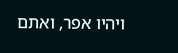ויהיו אפר, ואתם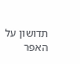תדושון על האפר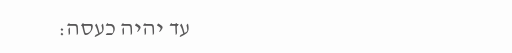עד יהיה כעסה: